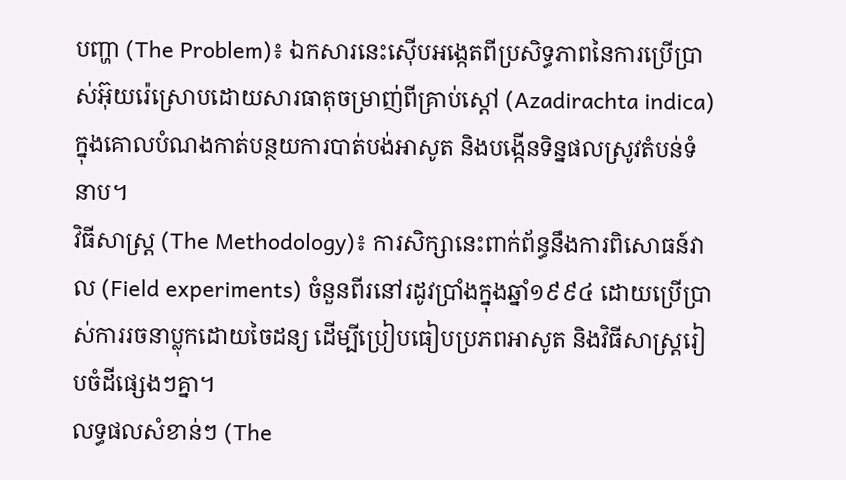បញ្ហា (The Problem)៖ ឯកសារនេះស៊ើបអង្កេតពីប្រសិទ្ធភាពនៃការប្រើប្រាស់អ៊ុយរ៉េស្រោបដោយសារធាតុចម្រាញ់ពីគ្រាប់ស្តៅ (Azadirachta indica) ក្នុងគោលបំណងកាត់បន្ថយការបាត់បង់អាសូត និងបង្កើនទិន្នផលស្រូវតំបន់ទំនាប។
វិធីសាស្ត្រ (The Methodology)៖ ការសិក្សានេះពាក់ព័ន្ធនឹងការពិសោធន៍វាល (Field experiments) ចំនួនពីរនៅរដូវប្រាំងក្នុងឆ្នាំ១៩៩៤ ដោយប្រើប្រាស់ការរចនាប្លុកដោយចៃដន្យ ដើម្បីប្រៀបធៀបប្រភពអាសូត និងវិធីសាស្រ្តរៀបចំដីផ្សេងៗគ្នា។
លទ្ធផលសំខាន់ៗ (The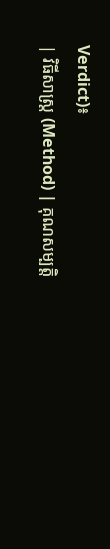Verdict)៖
| វិធីសាស្ត្រ (Method) | គុណសម្បត្តិ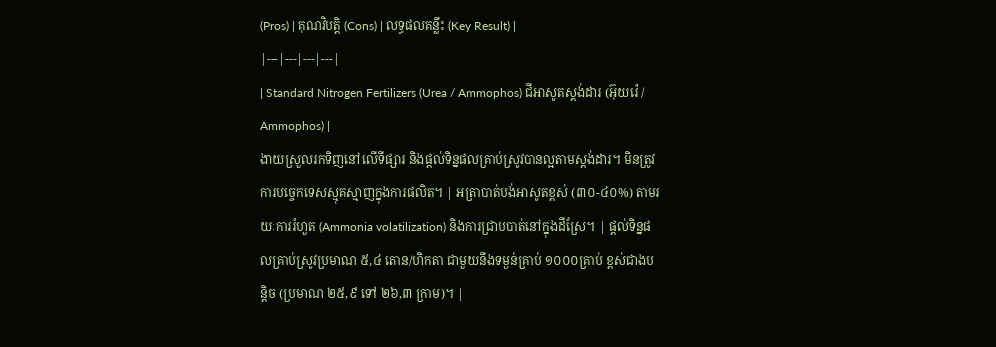(Pros) | គុណវិបត្តិ (Cons) | លទ្ធផលគន្លឹះ (Key Result) |
|---|---|---|---|
| Standard Nitrogen Fertilizers (Urea / Ammophos) ជីអាសូតស្តង់ដារ (អ៊ុយរ៉េ / Ammophos) |
ងាយស្រួលរកទិញនៅលើទីផ្សារ និងផ្តល់ទិន្នផលគ្រាប់ស្រូវបានល្អតាមស្តង់ដារ។ មិនត្រូវការបច្ចេកទេសស្មុគស្មាញក្នុងការផលិត។ | អត្រាបាត់បង់អាសូតខ្ពស់ (៣០-៤០%) តាមរយៈការរំហួត (Ammonia volatilization) និងការជ្រាបបាត់នៅក្នុងដីស្រែ។ | ផ្តល់ទិន្នផលគ្រាប់ស្រូវប្រមាណ ៥,៤ តោន/ហិកតា ជាមួយនឹងទម្ងន់គ្រាប់ ១០០០គ្រាប់ ខ្ពស់ជាងបន្តិច (ប្រមាណ ២៥,៩ ទៅ ២៦,៣ ក្រាម)។ |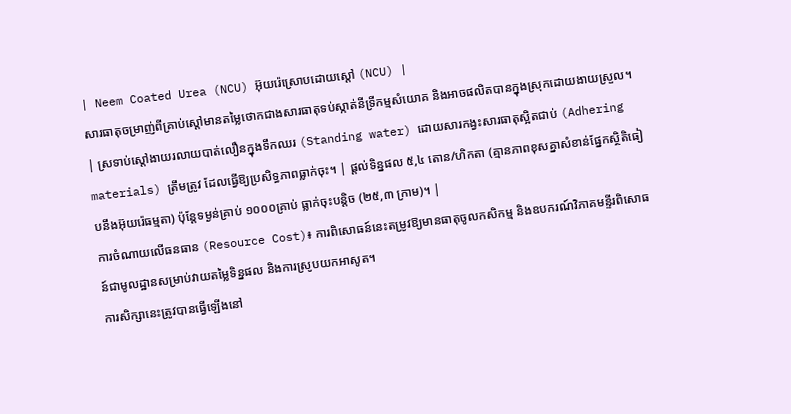| Neem Coated Urea (NCU) អ៊ុយរ៉េស្រោបដោយស្តៅ (NCU) |
សារធាតុចម្រាញ់ពីគ្រាប់ស្តៅមានតម្លៃថោកជាងសារធាតុទប់ស្កាត់នីទ្រីកម្មសំយោគ និងអាចផលិតបានក្នុងស្រុកដោយងាយស្រួល។ | ស្រទាប់ស្តៅងាយរលាយបាត់លឿនក្នុងទឹកឈរ (Standing water) ដោយសារកង្វះសារធាតុស្អិតជាប់ (Adhering materials) ត្រឹមត្រូវ ដែលធ្វើឱ្យប្រសិទ្ធភាពធ្លាក់ចុះ។ | ផ្តល់ទិន្នផល ៥,៤ តោន/ហិកតា (គ្មានភាពខុសគ្នាសំខាន់ផ្នែកស្ថិតិធៀបនឹងអ៊ុយរ៉េធម្មតា) ប៉ុន្តែទម្ងន់គ្រាប់ ១០០០គ្រាប់ ធ្លាក់ចុះបន្តិច (២៥,៣ ក្រាម)។ |
ការចំណាយលើធនធាន (Resource Cost)៖ ការពិសោធន៍នេះតម្រូវឱ្យមានធាតុចូលកសិកម្ម និងឧបករណ៍វិភាគមន្ទីរពិសោធន៍ជាមូលដ្ឋានសម្រាប់វាយតម្លៃទិន្នផល និងការស្រូបយកអាសូត។
ការសិក្សានេះត្រូវបានធ្វើឡើងនៅ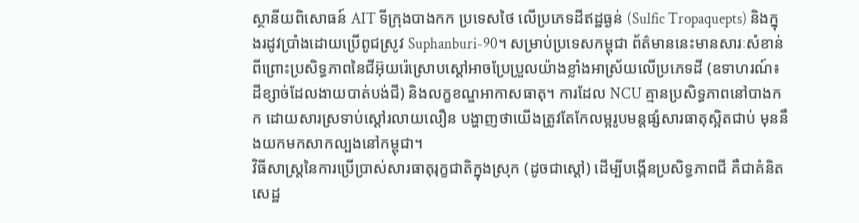ស្ថានីយពិសោធន៍ AIT ទីក្រុងបាងកក ប្រទេសថៃ លើប្រភេទដីឥដ្ឋធ្ងន់ (Sulfic Tropaquepts) និងក្នុងរដូវប្រាំងដោយប្រើពូជស្រូវ Suphanburi-90។ សម្រាប់ប្រទេសកម្ពុជា ព័ត៌មាននេះមានសារៈសំខាន់ ពីព្រោះប្រសិទ្ធភាពនៃជីអ៊ុយរ៉េស្រោបស្តៅអាចប្រែប្រួលយ៉ាងខ្លាំងអាស្រ័យលើប្រភេទដី (ឧទាហរណ៍៖ ដីខ្សាច់ដែលងាយបាត់បង់ជី) និងលក្ខខណ្ឌអាកាសធាតុ។ ការដែល NCU គ្មានប្រសិទ្ធភាពនៅបាងកក ដោយសារស្រទាប់ស្តៅរលាយលឿន បង្ហាញថាយើងត្រូវតែកែលម្អរូបមន្តផ្សំសារធាតុស្អិតជាប់ មុននឹងយកមកសាកល្បងនៅកម្ពុជា។
វិធីសាស្ត្រនៃការប្រើប្រាស់សារធាតុរុក្ខជាតិក្នុងស្រុក (ដូចជាស្តៅ) ដើម្បីបង្កើនប្រសិទ្ធភាពជី គឺជាគំនិតសេដ្ឋ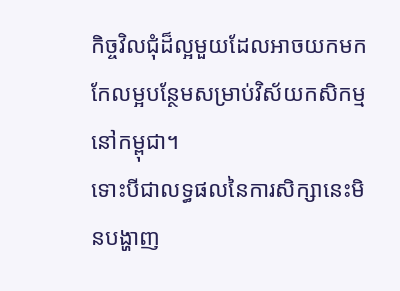កិច្ចវិលជុំដ៏ល្អមួយដែលអាចយកមកកែលម្អបន្ថែមសម្រាប់វិស័យកសិកម្មនៅកម្ពុជា។
ទោះបីជាលទ្ធផលនៃការសិក្សានេះមិនបង្ហាញ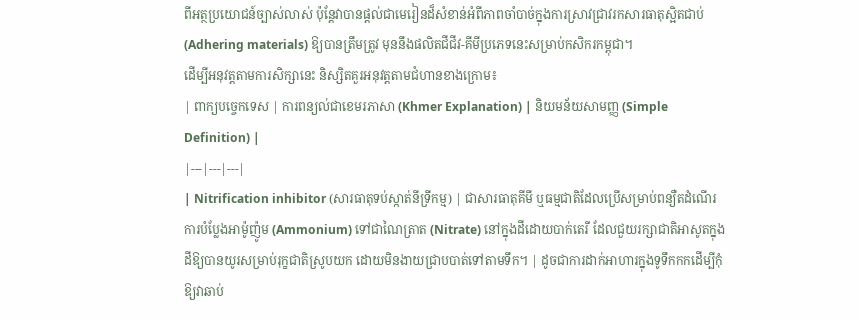ពីអត្ថប្រយោជន៍ច្បាស់លាស់ ប៉ុន្តែវាបានផ្តល់ជាមេរៀនដ៏សំខាន់អំពីភាពចាំបាច់ក្នុងការស្រាវជ្រាវរកសារធាតុស្អិតជាប់ (Adhering materials) ឱ្យបានត្រឹមត្រូវ មុននឹងផលិតជីជីវ-គីមីប្រភេទនេះសម្រាប់កសិករកម្ពុជា។
ដើម្បីអនុវត្តតាមការសិក្សានេះ និស្សិតគួរអនុវត្តតាមជំហានខាងក្រោម៖
| ពាក្យបច្ចេកទេស | ការពន្យល់ជាខេមរភាសា (Khmer Explanation) | និយមន័យសាមញ្ញ (Simple Definition) |
|---|---|---|
| Nitrification inhibitor (សារធាតុទប់ស្កាត់នីទ្រីកម្ម) | ជាសារធាតុគីមី ឬធម្មជាតិដែលប្រើសម្រាប់ពន្យឺតដំណើរការបំប្លែងអាម៉ូញ៉ូម (Ammonium) ទៅជាណៃត្រាត (Nitrate) នៅក្នុងដីដោយបាក់តេរី ដែលជួយរក្សាជាតិអាសូតក្នុងដីឱ្យបានយូរសម្រាប់រុក្ខជាតិស្រូបយក ដោយមិនងាយជ្រាបបាត់ទៅតាមទឹក។ | ដូចជាការដាក់អាហារក្នុងទូទឹកកកដើម្បីកុំឱ្យវាឆាប់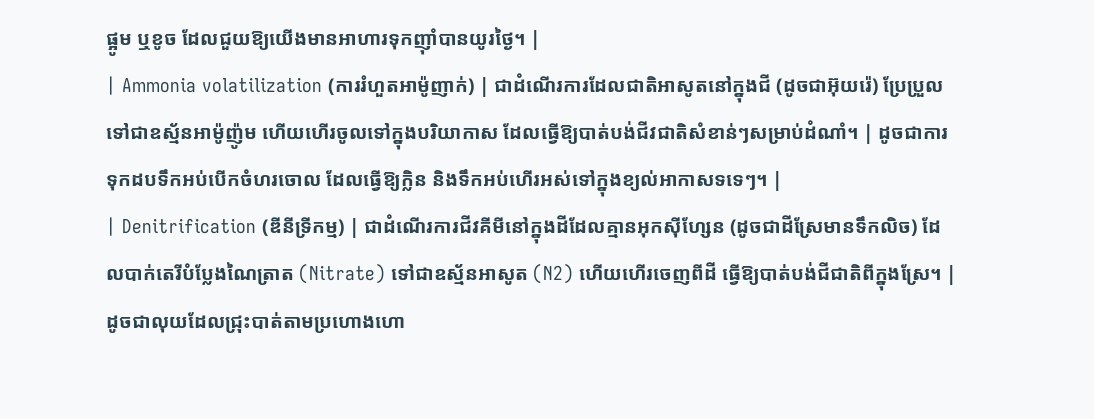ផ្អូម ឬខូច ដែលជួយឱ្យយើងមានអាហារទុកញ៉ាំបានយូរថ្ងៃ។ |
| Ammonia volatilization (ការរំហួតអាម៉ូញាក់) | ជាដំណើរការដែលជាតិអាសូតនៅក្នុងជី (ដូចជាអ៊ុយរ៉េ) ប្រែប្រួលទៅជាឧស្ម័នអាម៉ូញ៉ូម ហើយហើរចូលទៅក្នុងបរិយាកាស ដែលធ្វើឱ្យបាត់បង់ជីវជាតិសំខាន់ៗសម្រាប់ដំណាំ។ | ដូចជាការទុកដបទឹកអប់បើកចំហរចោល ដែលធ្វើឱ្យក្លិន និងទឹកអប់ហើរអស់ទៅក្នុងខ្យល់អាកាសទទេៗ។ |
| Denitrification (ឌីនីទ្រីកម្ម) | ជាដំណើរការជីវគីមីនៅក្នុងដីដែលគ្មានអុកស៊ីហ្សែន (ដូចជាដីស្រែមានទឹកលិច) ដែលបាក់តេរីបំប្លែងណៃត្រាត (Nitrate) ទៅជាឧស្ម័នអាសូត (N2) ហើយហើរចេញពីដី ធ្វើឱ្យបាត់បង់ជីជាតិពីក្នុងស្រែ។ | ដូចជាលុយដែលជ្រុះបាត់តាមប្រហោងហោ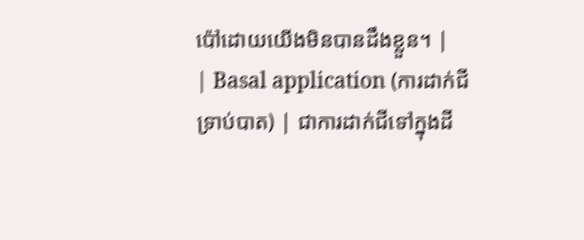ប៉ៅដោយយើងមិនបានដឹងខ្លួន។ |
| Basal application (ការដាក់ជីទ្រាប់បាត) | ជាការដាក់ជីទៅក្នុងដី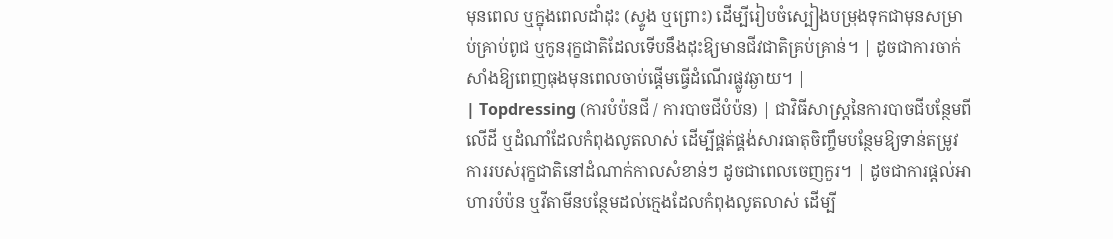មុនពេល ឬក្នុងពេលដាំដុះ (ស្ទូង ឬព្រោះ) ដើម្បីរៀបចំស្បៀងបម្រុងទុកជាមុនសម្រាប់គ្រាប់ពូជ ឬកូនរុក្ខជាតិដែលទើបនឹងដុះឱ្យមានជីវជាតិគ្រប់គ្រាន់។ | ដូចជាការចាក់សាំងឱ្យពេញធុងមុនពេលចាប់ផ្តើមធ្វើដំណើរផ្លូវឆ្ងាយ។ |
| Topdressing (ការបំប៉នជី / ការបាចជីបំប៉ន) | ជាវិធីសាស្ត្រនៃការបាចជីបន្ថែមពីលើដី ឬដំណាំដែលកំពុងលូតលាស់ ដើម្បីផ្គត់ផ្គង់សារធាតុចិញ្ចឹមបន្ថែមឱ្យទាន់តម្រូវការរបស់រុក្ខជាតិនៅដំណាក់កាលសំខាន់ៗ ដូចជាពេលចេញកួរ។ | ដូចជាការផ្តល់អាហារបំប៉ន ឬវីតាមីនបន្ថែមដល់ក្មេងដែលកំពុងលូតលាស់ ដើម្បី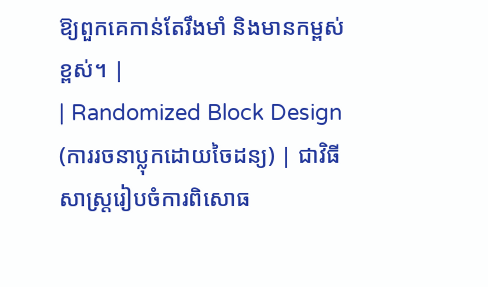ឱ្យពួកគេកាន់តែរឹងមាំ និងមានកម្ពស់ខ្ពស់។ |
| Randomized Block Design (ការរចនាប្លុកដោយចៃដន្យ) | ជាវិធីសាស្ត្ររៀបចំការពិសោធ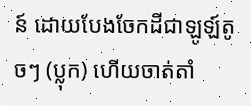ន៍ ដោយបែងចែកដីជាឡូឡ៍តូចៗ (ប្លុក) ហើយចាត់តាំ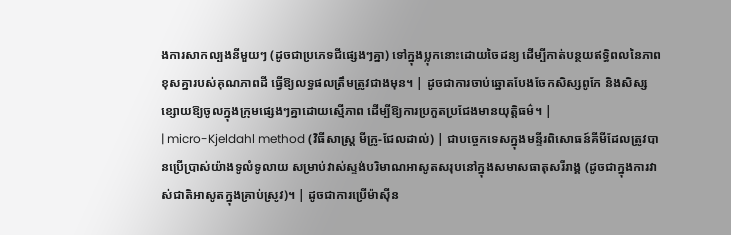ងការសាកល្បងនីមួយៗ (ដូចជាប្រភេទជីផ្សេងៗគ្នា) ទៅក្នុងប្លុកនោះដោយចៃដន្យ ដើម្បីកាត់បន្ថយឥទ្ធិពលនៃភាពខុសគ្នារបស់គុណភាពដី ធ្វើឱ្យលទ្ធផលត្រឹមត្រូវជាងមុន។ | ដូចជាការចាប់ឆ្នោតបែងចែកសិស្សពូកែ និងសិស្សខ្សោយឱ្យចូលក្នុងក្រុមផ្សេងៗគ្នាដោយស្មើភាព ដើម្បីឱ្យការប្រកួតប្រជែងមានយុត្តិធម៌។ |
| micro-Kjeldahl method (វិធីសាស្ត្រ មីក្រូ-ជែលដាល់) | ជាបច្ចេកទេសក្នុងមន្ទីរពិសោធន៍គីមីដែលត្រូវបានប្រើប្រាស់យ៉ាងទូលំទូលាយ សម្រាប់វាស់ស្ទង់បរិមាណអាសូតសរុបនៅក្នុងសមាសធាតុសរីរាង្គ (ដូចជាក្នុងការវាស់ជាតិអាសូតក្នុងគ្រាប់ស្រូវ)។ | ដូចជាការប្រើម៉ាស៊ីន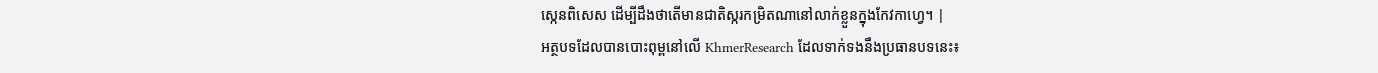ស្កេនពិសេស ដើម្បីដឹងថាតើមានជាតិស្ករកម្រិតណានៅលាក់ខ្លួនក្នុងកែវកាហ្វេ។ |
អត្ថបទដែលបានបោះពុម្ពនៅលើ KhmerResearch ដែលទាក់ទងនឹងប្រធានបទនេះ៖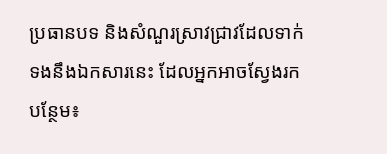ប្រធានបទ និងសំណួរស្រាវជ្រាវដែលទាក់ទងនឹងឯកសារនេះ ដែលអ្នកអាចស្វែងរកបន្ថែម៖